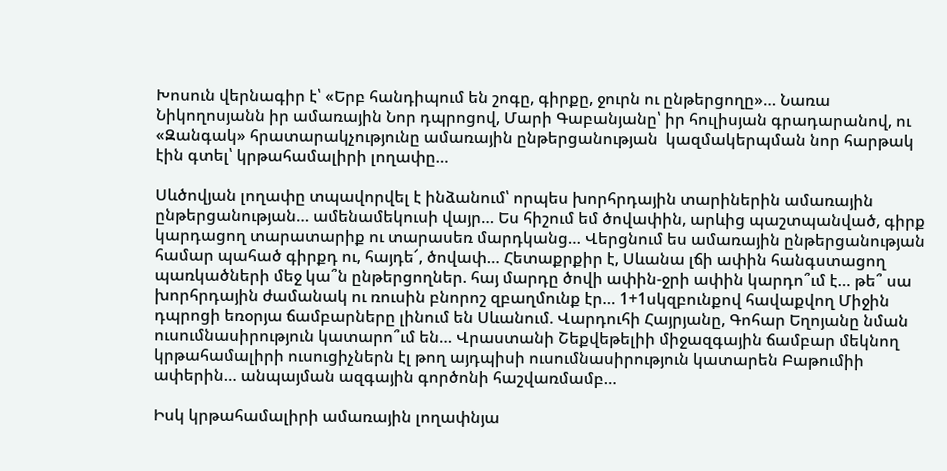Խոսուն վերնագիր է՝ «Երբ հանդիպում են շոգը, գիրքը, ջուրն ու ընթերցողը»… Նառա Նիկողոսյանն իր ամառային Նոր դպրոցով, Մարի Գաբանյանը՝ իր հուլիսյան գրադարանով, ու «Զանգակ» հրատարակչությունը ամառային ընթերցանության  կազմակերպման նոր հարթակ էին գտել՝ կրթահամալիրի լողափը…

Սևծովյան լողափը տպավորվել է ինձանում՝ որպես խորհրդային տարիներին ամառային ընթերցանության… ամենամեկուսի վայր… Ես հիշում եմ ծովափին, արևից պաշտպանված, գիրք կարդացող տարատարիք ու տարասեռ մարդկանց… Վերցնում ես ամառային ընթերցանության համար պահած գիրքդ ու, հայդե՜, ծովափ… Հետաքրքիր է, Սևանա լճի ափին հանգստացող պառկածների մեջ կա՞ն ընթերցողներ. հայ մարդը ծովի ափին-ջրի ափին կարդո՞ւմ է… թե՞ սա խորհրդային ժամանակ ու ռուսին բնորոշ զբաղմունք էր… 1+1սկզբունքով հավաքվող Միջին դպրոցի եռօրյա ճամբարները լինում են Սևանում. Վարդուհի Հայրյանը, Գոհար Եղոյանը նման ուսումնասիրություն կատարո՞ւմ են… Վրաստանի Շեքվեթելիի միջազգային ճամբար մեկնող կրթահամալիրի ուսուցիչներն էլ թող այդպիսի ուսումնասիրություն կատարեն Բաթումիի ափերին… անպայման ազգային գործոնի հաշվառմամբ…

Իսկ կրթահամալիրի ամառային լողափնյա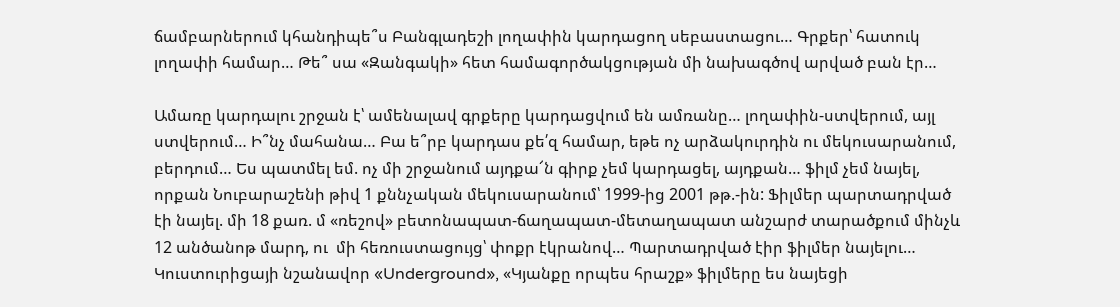ճամբարներում կհանդիպե՞ս Բանգլադեշի լողափին կարդացող սեբաստացու… Գրքեր՝ հատուկ լողափի համար… Թե՞ սա «Զանգակի» հետ համագործակցության մի նախագծով արված բան էր…

Ամառը կարդալու շրջան է՝ ամենալավ գրքերը կարդացվում են ամռանը… լողափին-ստվերում, այլ ստվերում… Ի՞նչ մահանա… Բա ե՞րբ կարդաս քե՛զ համար, եթե ոչ արձակուրդին ու մեկուսարանում, բերդում… Ես պատմել եմ. ոչ մի շրջանում այդքա՜ն գիրք չեմ կարդացել, այդքան… ֆիլմ չեմ նայել, որքան Նուբարաշենի թիվ 1 քննչական մեկուսարանում՝ 1999-ից 2001 թթ.-ին: Ֆիլմեր պարտադրված էի նայել. մի 18 քառ. մ «ռեշով» բետոնապատ-ճաղապատ-մետաղապատ անշարժ տարածքում մինչև 12 անծանոթ մարդ, ու  մի հեռուստացույց՝ փոքր էկրանով… Պարտադրված էիր ֆիլմեր նայելու… Կուստուրիցայի նշանավոր «Underground», «Կյանքը որպես հրաշք» ֆիլմերը ես նայեցի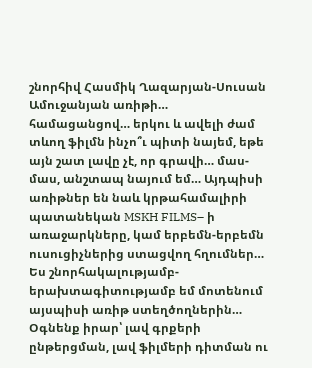շնորհիվ Հասմիկ Ղազարյան-Սուսան Ամուջանյան առիթի… համացանցով… երկու և ավելի ժամ տևող ֆիլմն ինչո՞ւ պիտի նայեմ, եթե այն շատ լավը չէ, որ գրավի… մաս-մաս, անշտապ նայում եմ… Այդպիսի առիթներ են նաև կրթահամալիրի պատանեկան MSKH FILMS– ի առաջարկները, կամ երբեմն-երբեմն ուսուցիչներից ստացվող հղումներ… Ես շնորհակալությամբ-երախտագիտությամբ եմ մոտենում այսպիսի առիթ ստեղծողներին… Օգնենք իրար՝ լավ գրքերի ընթերցման, լավ ֆիլմերի դիտման ու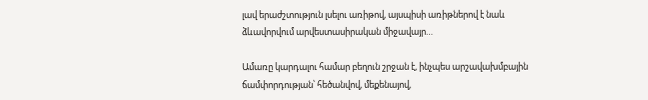լավ երաժշտություն լսելու առիթով, այսպիսի առիթներով է նաև ձևավորվում արվեստասիրական միջավայր…

Ամառը կարդալու համար բեղուն շրջան է, ինչպես արշավախմբային ճամփորդության՝ հեծանվով, մեքենայով,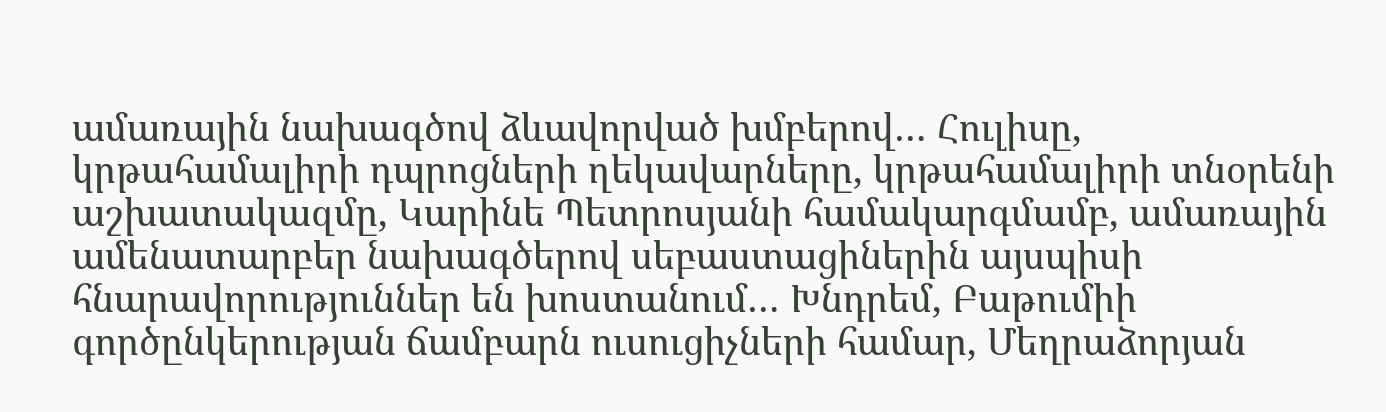ամառային նախագծով ձևավորված խմբերով… Հուլիսը, կրթահամալիրի դպրոցների ղեկավարները, կրթահամալիրի տնօրենի աշխատակազմը, Կարինե Պետրոսյանի համակարգմամբ, ամառային ամենատարբեր նախագծերով սեբաստացիներին այսպիսի հնարավորություններ են խոստանում… Խնդրեմ, Բաթումիի գործընկերության ճամբարն ուսուցիչների համար, Մեղրաձորյան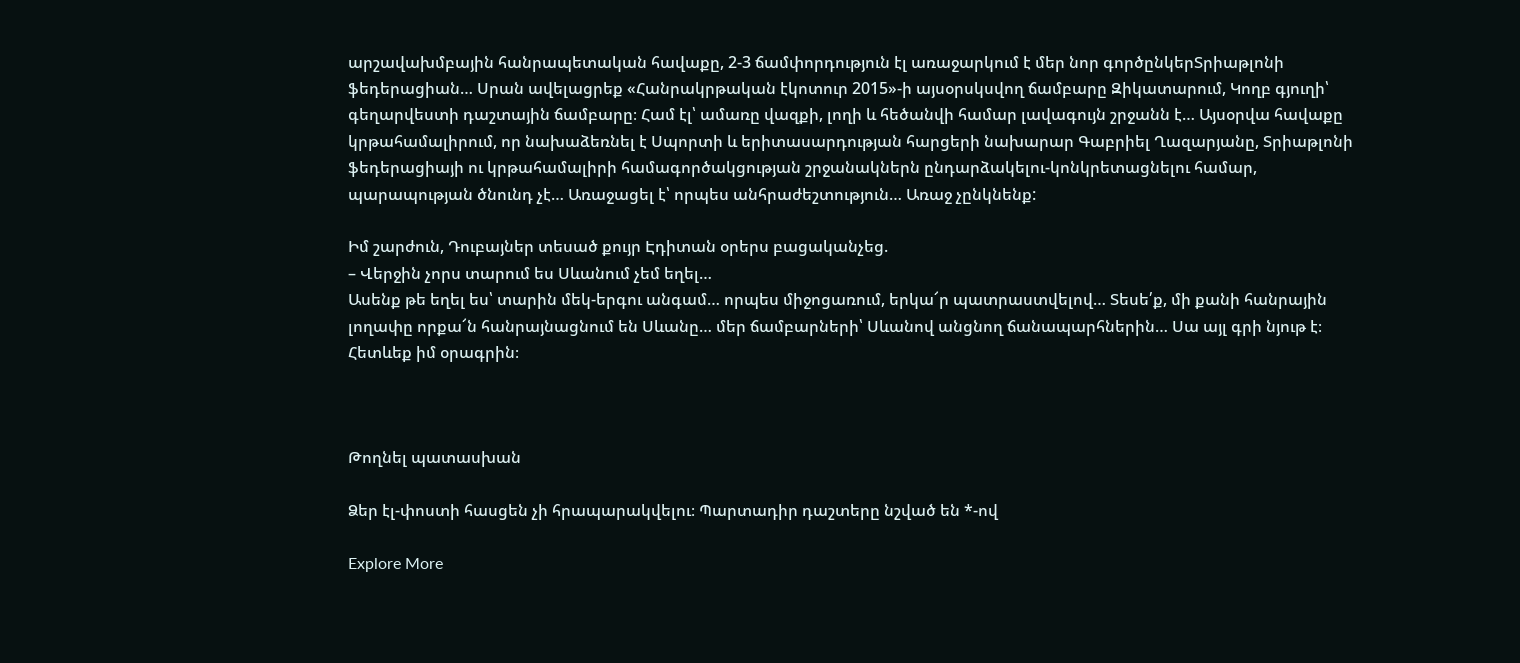արշավախմբային հանրապետական հավաքը, 2-3 ճամփորդություն էլ առաջարկում է մեր նոր գործընկերՏրիաթլոնի ֆեդերացիան… Սրան ավելացրեք «Հանրակրթական էկոտուր 2015»-ի այսօրսկսվող ճամբարը Զիկատարում, Կողբ գյուղի՝ գեղարվեստի դաշտային ճամբարը։ Համ էլ՝ ամառը վազքի, լողի և հեծանվի համար լավագույն շրջանն է… Այսօրվա հավաքը կրթահամալիրում, որ նախաձեռնել է Սպորտի և երիտասարդության հարցերի նախարար Գաբրիել Ղազարյանը, Տրիաթլոնի ֆեդերացիայի ու կրթահամալիրի համագործակցության շրջանակներն ընդարձակելու-կոնկրետացնելու համար, պարապության ծնունդ չէ… Առաջացել է՝ որպես անհրաժեշտություն… Առաջ չընկնենք:

Իմ շարժուն, Դուբայներ տեսած քույր Էդիտան օրերս բացականչեց.
– Վերջին չորս տարում ես Սևանում չեմ եղել…
Ասենք թե եղել ես՝ տարին մեկ-երգու անգամ… որպես միջոցառում, երկա՜ր պատրաստվելով… Տեսե՛ք, մի քանի հանրային լողափը որքա՜ն հանրայնացնում են Սևանը… մեր ճամբարների՝ Սևանով անցնող ճանապարհներին… Սա այլ գրի նյութ է։ Հետևեք իմ օրագրին։



Թողնել պատասխան

Ձեր էլ-փոստի հասցեն չի հրապարակվելու։ Պարտադիր դաշտերը նշված են *-ով

Explore More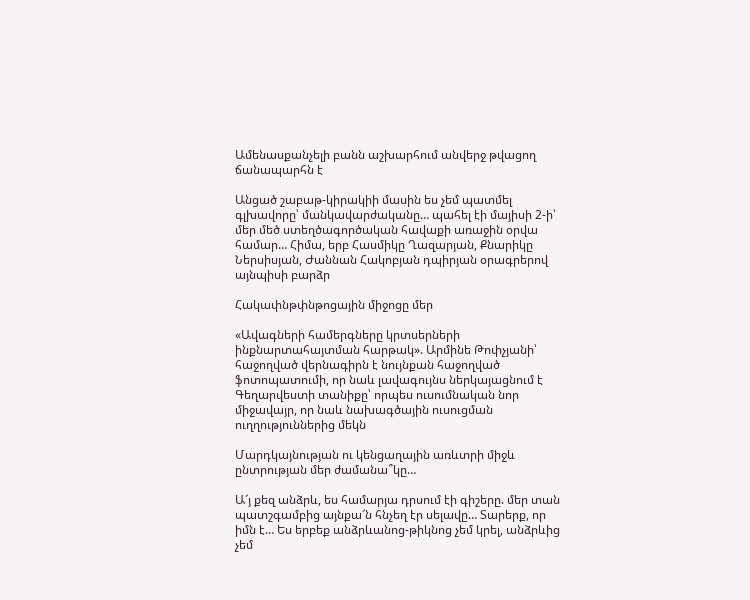Ամենասքանչելի բանն աշխարհում անվերջ թվացող ճանապարհն է

Անցած շաբաթ-կիրակիի մասին ես չեմ պատմել գլխավորը՝ մանկավարժականը… պահել էի մայիսի 2-ի՝ մեր մեծ ստեղծագործական հավաքի առաջին օրվա համար… Հիմա, երբ Հասմիկը Ղազարյան, Քնարիկը Ներսիսյան, Ժաննան Հակոբյան դպիրյան օրագրերով այնպիսի բարձր

Հակափնթփնթոցային միջոցը մեր

«Ավագների համերգները կրտսերների ինքնարտահայտման հարթակ». Արմինե Թոփչյանի՝ հաջողված վերնագիրն է նույնքան հաջողված ֆոտոպատումի, որ նաև լավագույնս ներկայացնում է Գեղարվեստի տանիքը՝ որպես ուսումնական նոր միջավայր, որ նաև նախագծային ուսուցման ուղղություններից մեկն

Մարդկայնության ու կենցաղային առևտրի միջև ընտրության մեր ժամանա՞կը…

Ա՜յ քեզ անձրև, ես համարյա դրսում էի գիշերը. մեր տան պատշգամբից այնքա՜ն հնչեղ էր սելավը… Տարերք, որ իմն է… Ես երբեք անձրևանոց-թիկնոց չեմ կրել, անձրևից չեմ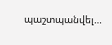պաշտպանվել…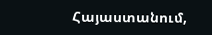Հայաստանում,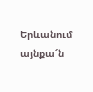Երևանում այնքա՜ն